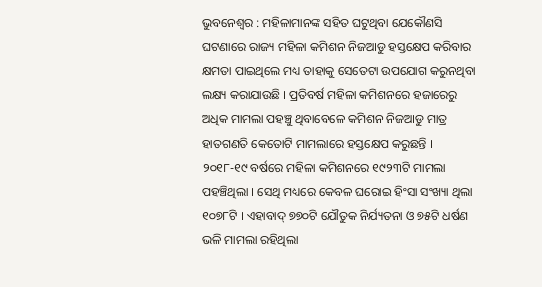ଭୁବନେଶ୍ୱର : ମହିଳାମାନଙ୍କ ସହିତ ଘଟୁଥିବା ଯେକୌଣସି ଘଟଣାରେ ରାଜ୍ୟ ମହିଳା କମିଶନ ନିଜଆଡୁ ହସ୍ତକ୍ଷେପ କରିବାର କ୍ଷମତା ପାଇଥିଲେ ମଧ୍ୟ ତାହାକୁ ସେତେଟା ଉପଯୋଗ କରୁନଥିବା ଲକ୍ଷ୍ୟ କରାଯାଉଛି । ପ୍ରତିବର୍ଷ ମହିଳା କମିଶନରେ ହଜାରେରୁ ଅଧିକ ମାମଲା ପହଞ୍ଚୁ ଥିବାବେଳେ କମିଶନ ନିଜଆଡୁ ମାତ୍ର ହାତଗଣତି କେତୋଟି ମାମଲାରେ ହସ୍ତକ୍ଷେପ କରୁଛନ୍ତି ।
୨୦୧୮-୧୯ ବର୍ଷରେ ମହିଳା କମିଶନରେ ୧୯୨୩ଟି ମାମଲା ପହଞ୍ଚିଥିଲା । ସେଥି ମଧ୍ୟରେ କେବଳ ଘରୋଇ ହିଂସା ସଂଖ୍ୟା ଥିଲା ୧୦୭୮ଟି । ଏହାବାଦ୍ ୭୭୦ଟି ଯୌତୁକ ନିର୍ଯ୍ୟତନା ଓ ୭୫ଟି ଧର୍ଷଣ ଭଳି ମାମଲା ରହିଥିଲା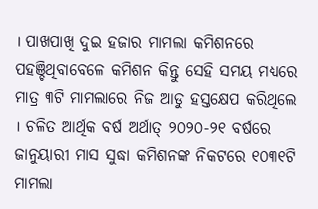। ପାଖପାଖି ଦୁଇ ହଜାର ମାମଲା କମିଶନରେ ପହଞ୍ଚିଥିବାବେଳେ କମିଶନ କିନ୍ତୁ ସେହି ସମୟ ମଧ୍ୟରେ ମାତ୍ର ୩ଟି ମାମଲାରେ ନିଜ ଆଡୁ ହସ୍ତକ୍ଷେପ କରିଥିଲେ । ଚଳିତ ଆର୍ଥିକ ବର୍ଷ ଅର୍ଥାତ୍ ୨୦୨୦-୨୧ ବର୍ଷରେ ଜାନୁୟାରୀ ମାସ ସୁଦ୍ଧା କମିଶନଙ୍କ ନିକଟରେ ୧୦୩୧ଟି ମାମଲା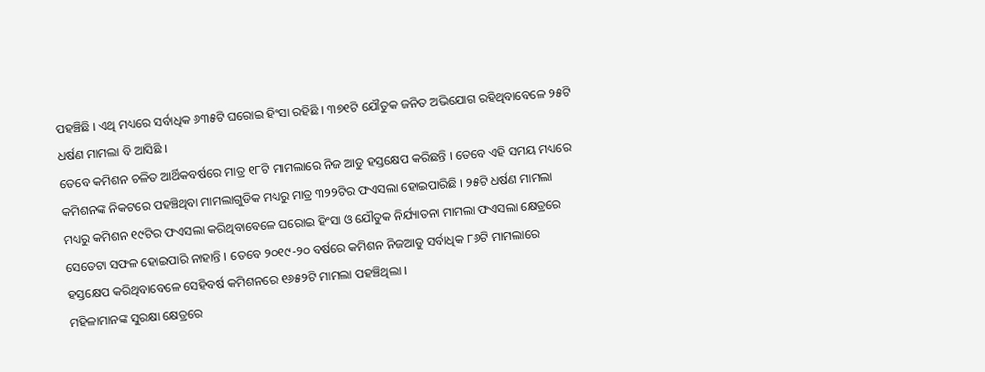ପହଞ୍ଚିଛି । ଏଥି ମଧ୍ୟରେ ସର୍ବାଧିକ ୬୩୫ଟି ଘରୋଇ ହିଂସା ରହିଛି । ୩୭୧ଟି ଯୌତୁକ ଜନିତ ଅଭିଯୋଗ ରହିଥିବାବେଳେ ୨୫ଟି ଧର୍ଷଣ ମାମଲା ବି ଆସିଛି ।
ତେବେ କମିଶନ ଚଳିତ ଆର୍ଥିକବର୍ଷରେ ମାତ୍ର ୧୮ଟି ମାମଲାରେ ନିଜ ଆଡୁ ହସ୍ତକ୍ଷେପ କରିଛନ୍ତି । ତେବେ ଏହି ସମୟ ମଧ୍ୟରେ କମିଶନଙ୍କ ନିକଟରେ ପହଞ୍ଚିଥିବା ମାମଲାଗୁଡିକ ମଧ୍ୟରୁ ମାତ୍ର ୩୨୨ଟିର ଫଏସଲା ହୋଇପାରିଛି । ୨୫ଟି ଧର୍ଷଣ ମାମଲା ମଧ୍ୟରୁ କମିଶନ ୧୯ଟିର ଫଏସଲା କରିଥିବାବେଳେ ଘରୋଇ ହିଂସା ଓ ଯୌତୁକ ନିର୍ଯ୍ୟାତନା ମାମଲା ଫଏସଲା କ୍ଷେତ୍ରରେ ସେତେଟା ସଫଳ ହୋଇପାରି ନାହାନ୍ତି । ତେବେ ୨୦୧୯-୨୦ ବର୍ଷରେ କମିଶନ ନିଜଆଡୁ ସର୍ବାଧିକ ୮୬ଟି ମାମଲାରେ ହସ୍ତକ୍ଷେପ କରିଥିବାବେଳେ ସେହିବର୍ଷ କମିଶନରେ ୧୬୫୨ଟି ମାମଲା ପହଞ୍ଚିଥିଲା ।
ମହିଳାମାନଙ୍କ ସୁରକ୍ଷା କ୍ଷେତ୍ରରେ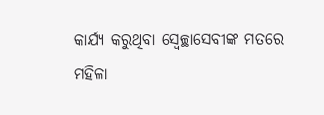କାର୍ଯ୍ୟ କରୁଥିବା ସ୍ୱେଚ୍ଛାସେବୀଙ୍କ ମତରେ ମହିଳା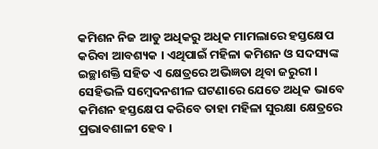କମିଶନ ନିଜ ଆଡୁ ଅଧିକରୁ ଅଧିକ ମାମଲାରେ ହସ୍ତକ୍ଷେପ କରିବା ଆବଶ୍ୟକ । ଏଥିପାଇଁ ମହିଳା କମିଶନ ଓ ସଦସ୍ୟଙ୍କ ଇଚ୍ଛାଶକ୍ତି ସହିତ ଏ କ୍ଷେତ୍ରରେ ଅଭିଜ୍ଞତା ଥିବା ଜରୁରୀ । ସେହିଭଳି ସମ୍ବେଦନଶୀଳ ଘଟଣାରେ ଯେତେ ଅଧିକ ଭାବେ କମିଶନ ହସ୍ତକ୍ଷେପ କରିବେ ତାହା ମହିଳା ସୁରକ୍ଷା କ୍ଷେତ୍ରରେ ପ୍ରଭାବଶାଳୀ ହେବ ।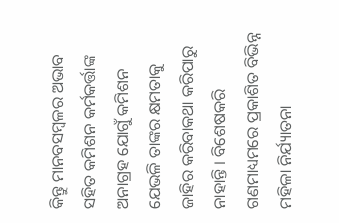କିନ୍ତୁ ମାନବସମ୍ବଳର ଅଭାବ ସହିତ କମିଶନ କର୍ମକର୍ତ୍ତାଙ୍କ ଅନାଗ୍ରହ ଯୋଗୁଁ କମିଶନ ଯେଭଳି ତାଙ୍କର କ୍ଷମତାକୁ ଜାହିର କରିବାକଥା କରିପାରୁ ନାହାନ୍ତି । ବିଶେଷକରି ଗଣମାଧ୍ୟମରେ ପ୍ରକାଶିତ ବିଭିନ୍ନ ମହିଳା ନିର୍ଯ୍ୟାତନା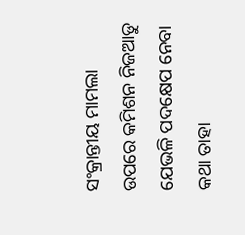ସଂକ୍ରାନ୍ତୀୟ ମାମଲା ଉପରେ କମିଶନ ନିଜଆଡୁ ଯେଭଳି ପଦକ୍ଷେପ ନେବା କଥା ତାହା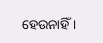ହେଉନାହିଁ ।